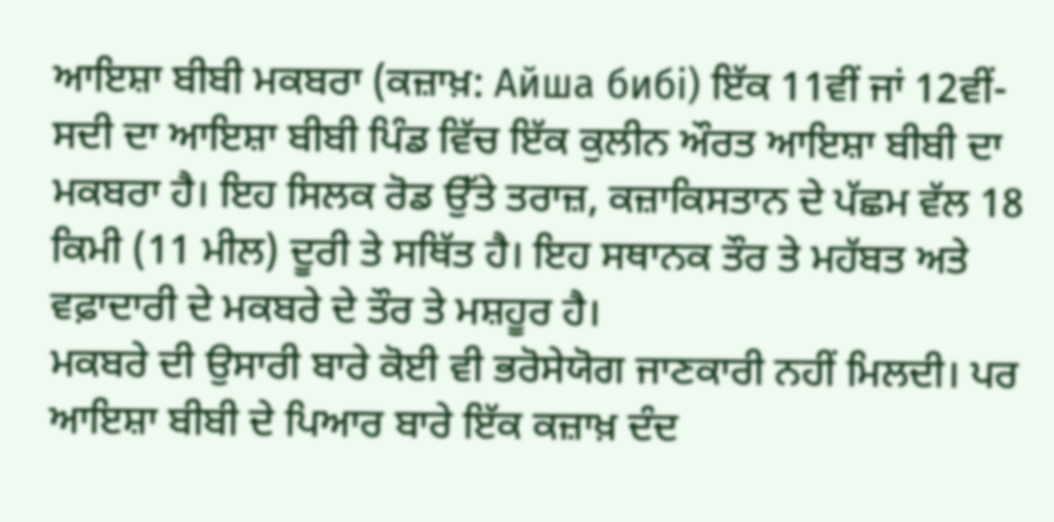ਆਇਸ਼ਾ ਬੀਬੀ ਮਕਬਰਾ (ਕਜ਼ਾਖ਼: Айша бибі) ਇੱਕ 11ਵੀਂ ਜਾਂ 12ਵੀਂ-ਸਦੀ ਦਾ ਆਇਸ਼ਾ ਬੀਬੀ ਪਿੰਡ ਵਿੱਚ ਇੱਕ ਕੁਲੀਨ ਔਰਤ ਆਇਸ਼ਾ ਬੀਬੀ ਦਾ ਮਕਬਰਾ ਹੈ। ਇਹ ਸਿਲਕ ਰੋਡ ਉੱਤੇ ਤਰਾਜ਼, ਕਜ਼ਾਕਿਸਤਾਨ ਦੇ ਪੱਛਮ ਵੱਲ 18 ਕਿਮੀ (11 ਮੀਲ) ਦੂਰੀ ਤੇ ਸਥਿੱਤ ਹੈ। ਇਹ ਸਥਾਨਕ ਤੌਰ ਤੇ ਮਹੱਬਤ ਅਤੇ ਵਫ਼ਾਦਾਰੀ ਦੇ ਮਕਬਰੇ ਦੇ ਤੌਰ ਤੇ ਮਸ਼ਹੂਰ ਹੈ।
ਮਕਬਰੇ ਦੀ ਉਸਾਰੀ ਬਾਰੇ ਕੋਈ ਵੀ ਭਰੋਸੇਯੋਗ ਜਾਣਕਾਰੀ ਨਹੀਂ ਮਿਲਦੀ। ਪਰ ਆਇਸ਼ਾ ਬੀਬੀ ਦੇ ਪਿਆਰ ਬਾਰੇ ਇੱਕ ਕਜ਼ਾਖ਼ ਦੰਦ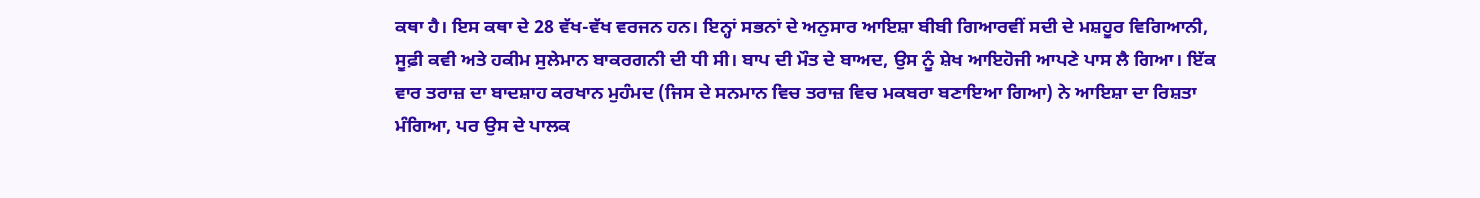ਕਥਾ ਹੈ। ਇਸ ਕਥਾ ਦੇ 28 ਵੱਖ-ਵੱਖ ਵਰਜਨ ਹਨ। ਇਨ੍ਹਾਂ ਸਭਨਾਂ ਦੇ ਅਨੁਸਾਰ ਆਇਸ਼ਾ ਬੀਬੀ ਗਿਆਰਵੀਂ ਸਦੀ ਦੇ ਮਸ਼ਹੂਰ ਵਿਗਿਆਨੀ, ਸੂਫ਼ੀ ਕਵੀ ਅਤੇ ਹਕੀਮ ਸੁਲੇਮਾਨ ਬਾਕਰਗਨੀ ਦੀ ਧੀ ਸੀ। ਬਾਪ ਦੀ ਮੌਤ ਦੇ ਬਾਅਦ, ਉਸ ਨੂੰ ਸ਼ੇਖ ਆਇਹੋਜੀ ਆਪਣੇ ਪਾਸ ਲੈ ਗਿਆ। ਇੱਕ ਵਾਰ ਤਰਾਜ਼ ਦਾ ਬਾਦਸ਼ਾਹ ਕਰਖਾਨ ਮੁਹੰਮਦ (ਜਿਸ ਦੇ ਸਨਮਾਨ ਵਿਚ ਤਰਾਜ਼ ਵਿਚ ਮਕਬਰਾ ਬਣਾਇਆ ਗਿਆ) ਨੇ ਆਇਸ਼ਾ ਦਾ ਰਿਸ਼ਤਾ ਮੰਗਿਆ, ਪਰ ਉਸ ਦੇ ਪਾਲਕ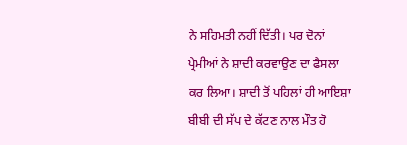ਨੇ ਸਹਿਮਤੀ ਨਹੀਂ ਦਿੱਤੀ। ਪਰ ਦੋਨਾਂ ਪ੍ਰੇਮੀਆਂ ਨੇ ਸ਼ਾਦੀ ਕਰਵਾਉਣ ਦਾ ਫੈਸਲਾ ਕਰ ਲਿਆ। ਸ਼ਾਦੀ ਤੋਂ ਪਹਿਲਾਂ ਹੀ ਆਇਸ਼ਾ ਬੀਬੀ ਦੀ ਸੱਪ ਦੇ ਕੱਟਣ ਨਾਲ ਮੌਤ ਹੋ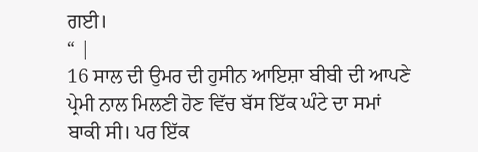ਗਈ।
“ |
16 ਸਾਲ ਦੀ ਉਮਰ ਦੀ ਹੁਸੀਨ ਆਇਸ਼ਾ ਬੀਬੀ ਦੀ ਆਪਣੇ ਪ੍ਰੇਮੀ ਨਾਲ ਮਿਲਣੀ ਹੋਣ ਵਿੱਚ ਬੱਸ ਇੱਕ ਘੰਟੇ ਦਾ ਸਮਾਂ ਬਾਕੀ ਸੀ। ਪਰ ਇੱਕ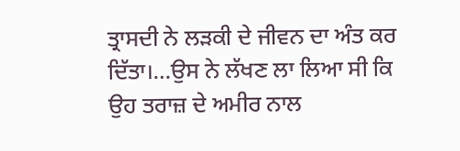ਤ੍ਰਾਸਦੀ ਨੇ ਲੜਕੀ ਦੇ ਜੀਵਨ ਦਾ ਅੰਤ ਕਰ ਦਿੱਤਾ।...ਉਸ ਨੇ ਲੱਖਣ ਲਾ ਲਿਆ ਸੀ ਕਿ ਉਹ ਤਰਾਜ਼ ਦੇ ਅਮੀਰ ਨਾਲ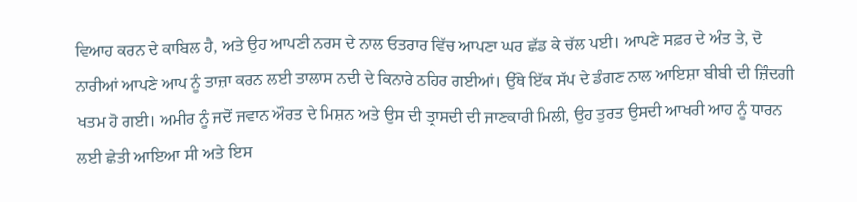ਵਿਆਹ ਕਰਨ ਦੇ ਕਾਬਿਲ ਹੈ, ਅਤੇ ਉਹ ਆਪਣੀ ਨਰਸ ਦੇ ਨਾਲ ਓਤਰਾਰ ਵਿੱਚ ਆਪਣਾ ਘਰ ਛੱਡ ਕੇ ਚੱਲ ਪਈ। ਆਪਣੇ ਸਫ਼ਰ ਦੇ ਅੰਤ ਤੇ, ਦੋ ਨਾਰੀਆਂ ਆਪਣੇ ਆਪ ਨੂੰ ਤਾਜ਼ਾ ਕਰਨ ਲਈ ਤਾਲਾਸ ਨਦੀ ਦੇ ਕਿਨਾਰੇ ਠਹਿਰ ਗਈਆਂ। ਉੱਥੇ ਇੱਕ ਸੱਪ ਦੇ ਡੰਗਣ ਨਾਲ ਆਇਸ਼ਾ ਬੀਬੀ ਦੀ ਜ਼ਿੰਦਗੀ ਖਤਮ ਹੋ ਗਈ। ਅਮੀਰ ਨੂੰ ਜਦੋਂ ਜਵਾਨ ਔਰਤ ਦੇ ਮਿਸ਼ਨ ਅਤੇ ਉਸ ਦੀ ਤ੍ਰਾਸਦੀ ਦੀ ਜਾਣਕਾਰੀ ਮਿਲੀ, ਉਹ ਤੁਰਤ ਉਸਦੀ ਆਖਰੀ ਆਹ ਨੂੰ ਧਾਰਨ ਲਈ ਛੇਤੀ ਆਇਆ ਸੀ ਅਤੇ ਇਸ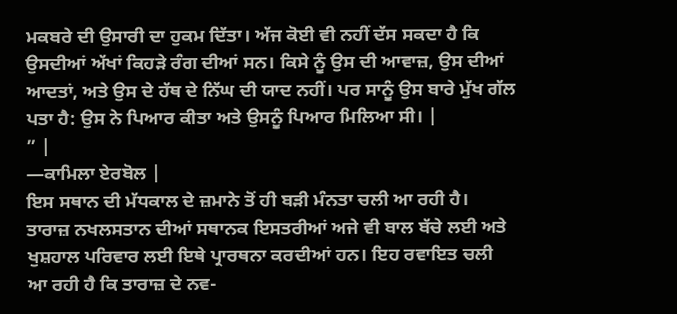ਮਕਬਰੇ ਦੀ ਉਸਾਰੀ ਦਾ ਹੁਕਮ ਦਿੱਤਾ। ਅੱਜ ਕੋਈ ਵੀ ਨਹੀਂ ਦੱਸ ਸਕਦਾ ਹੈ ਕਿ ਉਸਦੀਆਂ ਅੱਖਾਂ ਕਿਹੜੇ ਰੰਗ ਦੀਆਂ ਸਨ। ਕਿਸੇ ਨੂੰ ਉਸ ਦੀ ਆਵਾਜ਼, ਉਸ ਦੀਆਂ ਆਦਤਾਂ, ਅਤੇ ਉਸ ਦੇ ਹੱਥ ਦੇ ਨਿੱਘ ਦੀ ਯਾਦ ਨਹੀਂ। ਪਰ ਸਾਨੂੰ ਉਸ ਬਾਰੇ ਮੁੱਖ ਗੱਲ ਪਤਾ ਹੈ: ਉਸ ਨੇ ਪਿਆਰ ਕੀਤਾ ਅਤੇ ਉਸਨੂੰ ਪਿਆਰ ਮਿਲਿਆ ਸੀ। |
” |
—ਕਾਮਿਲਾ ਏਰਬੋਲ |
ਇਸ ਸਥਾਨ ਦੀ ਮੱਧਕਾਲ ਦੇ ਜ਼ਮਾਨੇ ਤੋਂ ਹੀ ਬੜੀ ਮੰਨਤਾ ਚਲੀ ਆ ਰਹੀ ਹੈ। ਤਾਰਾਜ਼ ਨਖਲਸਤਾਨ ਦੀਆਂ ਸਥਾਨਕ ਇਸਤਰੀਆਂ ਅਜੇ ਵੀ ਬਾਲ ਬੱਚੇ ਲਈ ਅਤੇ ਖੁਸ਼ਹਾਲ ਪਰਿਵਾਰ ਲਈ ਇਥੇ ਪ੍ਰਾਰਥਨਾ ਕਰਦੀਆਂ ਹਨ। ਇਹ ਰਵਾਇਤ ਚਲੀ ਆ ਰਹੀ ਹੈ ਕਿ ਤਾਰਾਜ਼ ਦੇ ਨਵ-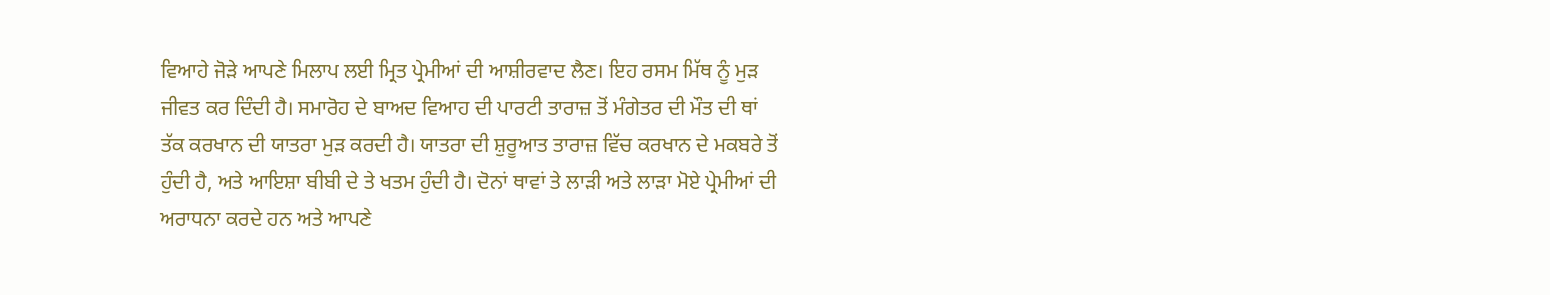ਵਿਆਹੇ ਜੋੜੇ ਆਪਣੇ ਮਿਲਾਪ ਲਈ ਮ੍ਰਿਤ ਪ੍ਰੇਮੀਆਂ ਦੀ ਆਸ਼ੀਰਵਾਦ ਲੈਣ। ਇਹ ਰਸਮ ਮਿੱਥ ਨੂੰ ਮੁੜ ਜੀਵਤ ਕਰ ਦਿੰਦੀ ਹੈ। ਸਮਾਰੋਹ ਦੇ ਬਾਅਦ ਵਿਆਹ ਦੀ ਪਾਰਟੀ ਤਾਰਾਜ਼ ਤੋਂ ਮੰਗੇਤਰ ਦੀ ਮੌਤ ਦੀ ਥਾਂ ਤੱਕ ਕਰਖਾਨ ਦੀ ਯਾਤਰਾ ਮੁੜ ਕਰਦੀ ਹੈ। ਯਾਤਰਾ ਦੀ ਸ਼ੁਰੂਆਤ ਤਾਰਾਜ਼ ਵਿੱਚ ਕਰਖਾਨ ਦੇ ਮਕਬਰੇ ਤੋਂ ਹੁੰਦੀ ਹੈ, ਅਤੇ ਆਇਸ਼ਾ ਬੀਬੀ ਦੇ ਤੇ ਖਤਮ ਹੁੰਦੀ ਹੈ। ਦੋਨਾਂ ਥਾਵਾਂ ਤੇ ਲਾੜੀ ਅਤੇ ਲਾੜਾ ਮੋਏ ਪ੍ਰੇਮੀਆਂ ਦੀ ਅਰਾਧਨਾ ਕਰਦੇ ਹਨ ਅਤੇ ਆਪਣੇ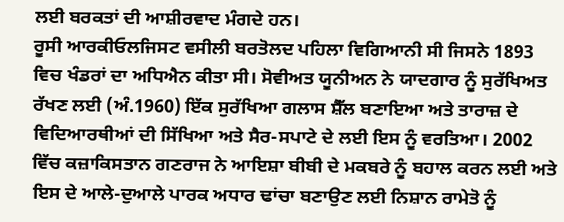ਲਈ ਬਰਕਤਾਂ ਦੀ ਆਸ਼ੀਰਵਾਦ ਮੰਗਦੇ ਹਨ।
ਰੂਸੀ ਆਰਕੀਓਲਜਿਸਟ ਵਸੀਲੀ ਬਰਤੋਲਦ ਪਹਿਲਾ ਵਿਗਿਆਨੀ ਸੀ ਜਿਸਨੇ 1893 ਵਿਚ ਖੰਡਰਾਂ ਦਾ ਅਧਿਐਨ ਕੀਤਾ ਸੀ। ਸੋਵੀਅਤ ਯੂਨੀਅਨ ਨੇ ਯਾਦਗਾਰ ਨੂੰ ਸੁਰੱਖਿਅਤ ਰੱਖਣ ਲਈ (ਅੰ.1960) ਇੱਕ ਸੁਰੱਖਿਆ ਗਲਾਸ ਸ਼ੈੱਲ ਬਣਾਇਆ ਅਤੇ ਤਾਰਾਜ਼ ਦੇ ਵਿਦਿਆਰਥੀਆਂ ਦੀ ਸਿੱਖਿਆ ਅਤੇ ਸੈਰ-ਸਪਾਟੇ ਦੇ ਲਈ ਇਸ ਨੂੰ ਵਰਤਿਆ। 2002 ਵਿੱਚ ਕਜ਼ਾਕਿਸਤਾਨ ਗਣਰਾਜ ਨੇ ਆਇਸ਼ਾ ਬੀਬੀ ਦੇ ਮਕਬਰੇ ਨੂੰ ਬਹਾਲ ਕਰਨ ਲਈ ਅਤੇ ਇਸ ਦੇ ਆਲੇ-ਦੁਆਲੇ ਪਾਰਕ ਅਧਾਰ ਢਾਂਚਾ ਬਣਾਉਣ ਲਈ ਨਿਸ਼ਾਨ ਰਾਮੇਤੋ ਨੂੰ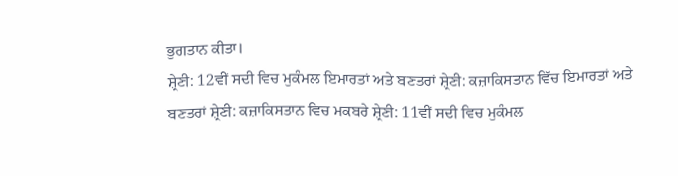ਭੁਗਤਾਨ ਕੀਤਾ।
ਸ਼੍ਰੇਣੀ: 12ਵੀਂ ਸਦੀ ਵਿਚ ਮੁਕੰਮਲ ਇਮਾਰਤਾਂ ਅਤੇ ਬਣਤਰਾਂ ਸ਼੍ਰੇਣੀ: ਕਜ਼ਾਕਿਸਤਾਨ ਵਿੱਚ ਇਮਾਰਤਾਂ ਅਤੇ ਬਣਤਰਾਂ ਸ਼੍ਰੇਣੀ: ਕਜ਼ਾਕਿਸਤਾਨ ਵਿਚ ਮਕਬਰੇ ਸ਼੍ਰੇਣੀ: 11ਵੀਂ ਸਦੀ ਵਿਚ ਮੁਕੰਮਲ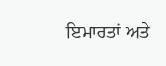ਇਮਾਰਤਾਂ ਅਤੇ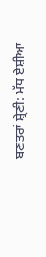ਬਣਤਰਾਂ ਸ਼੍ਰੇਣੀ: ਮੱਧ ਏਸ਼ੀਆ